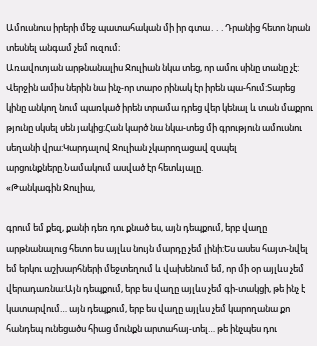Ամուսնուս իրերի մեջ պատահական մի իր գտա․․․Դրանից հետո նրան տեսնել անգամ չեմ ուզում։
Առավոտյան արթնանալիս Ջուլիան նկա տեց, որ ամու սինը տանը չէ: Վերջին ամիս ներին նա ինչ-որ տարօ րինակ էր իրեն պա-հում:Տարեց կինը անկող նում պառկած իրեն տրամա դրեց վեր կենալ և տան մաքրու թյունը սկսել սեն յակից:Հան կարծ նա նկա-տեց մի գրություն ամուսնու սեղանի վրա:Կարդալով Ջուլիան չկարողացավ զսպել արցունքները.Նամակում ասված էր հետևյալը.
«Թանկագին Ջուլիա,

գրում եմ քեզ, քանի դեռ դու քնած ես, այն դեպքում, երբ վաղը արթնանալուց հետո ես այլևս նույն մարդը չեմ լինի:Ես ասես հայտ-նվել եմ երկու աշխարհների մեջտեղում և վախենում եմ, որ մի օր այլևս չեմ վերադառնա:Այն դեպքում, երբ ես վաղը այլևս չեմ գի-տակցի, թե ինչ է կատարվում… այն դեպքում, երբ ես վաղը այլևս չեմ կարողանա քո հանդեպ ունեցածս հիաց մունքն արտահայ-տել… թե ինչպես դու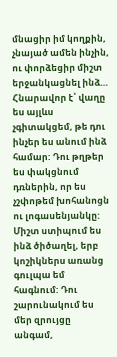մնացիր իմ կողքին, չնայած ամեն ինչին, ու փորձեցիր միշտ երջանկացնել ինձ…
Հնարավոր է՝ վաղը ես այլևս չգիտակցեմ, թե դու ինչեր ես անում ինձ համար: Դու թղթեր ես փակցնում դռներին, որ ես չշփոթեմ խոհանոցն ու լոգասենյանկը: Միշտ ստիպում ես ինձ ծիծաղել, երբ կոշիկներս առանց գուլպա եմ հագնում: Դու շարունակում ես մեր զրույցը անգամ,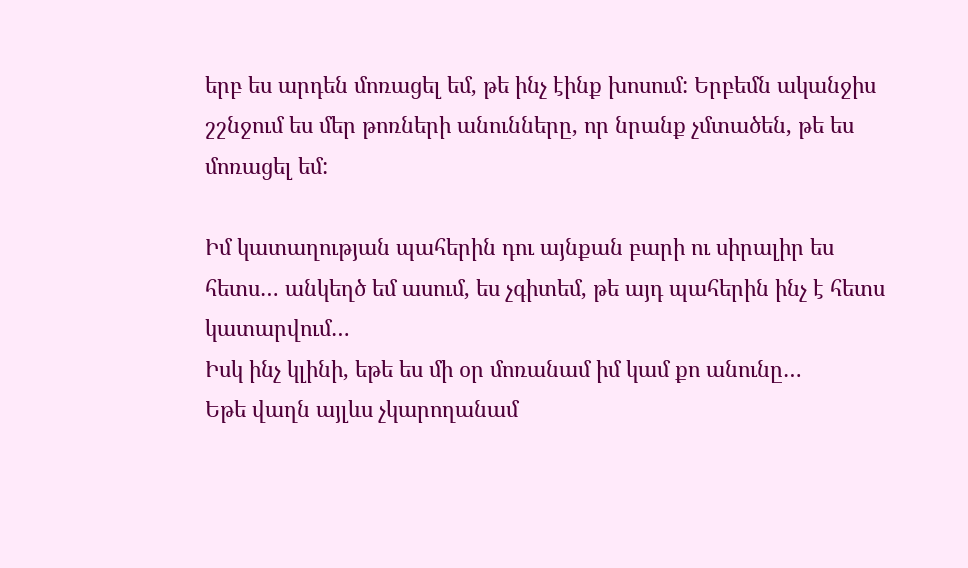երբ ես արդեն մոռացել եմ, թե ինչ էինք խոսում: Երբեմն ականջիս շշնջում ես մեր թոռների անունները, որ նրանք չմտածեն, թե ես մոռացել եմ:

Իմ կատաղության պահերին դու այնքան բարի ու սիրալիր ես հետս… անկեղծ եմ ասում, ես չգիտեմ, թե այդ պահերին ինչ է հետս կատարվում…
Իսկ ինչ կլինի, եթե ես մի օր մոռանամ իմ կամ քո անունը…
Եթե վաղն այլևս չկարողանամ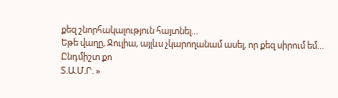քեզ շնորհակալություն հայտնել…
Եթե վաղը, Ջուլիա, այլևս չկարողանամ ասել, որ քեզ սիրում եմ…
Ընդմիշտ քո
Տ.Ա.Մ.Ր. »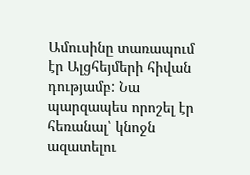Ամուսինը տառապում էր Ալցհեյմերի հիվան դությամբ: Նա պարզապես որոշել էր հեռանալ՝ կնոջն ազատելու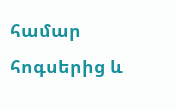համար հոգսերից և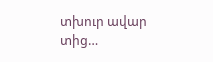տխուր ավար տից…